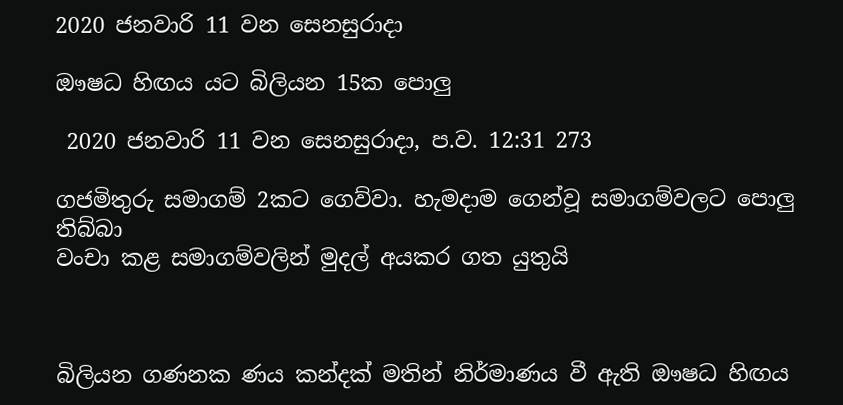2020 ජනවාරි 11 වන සෙනසුරාදා

ඖෂධ හිඟය යට බිලියන 15ක පොලු

 2020 ජනවාරි 11 වන සෙනසුරාදා, ප.ව. 12:31 273

ගජමිතුරු සමාගම් 2කට ගෙව්වා. හැමදාම ගෙන්වූ සමාගම්වලට පොලු තිබ්බා
වංචා කළ සමාගම්වලින් මුදල් අයකර ගත යුතුයි



බිලියන ගණනක ණය කන්දක් මතින් නිර්මාණය වී ඇති ඖෂධ හිඟය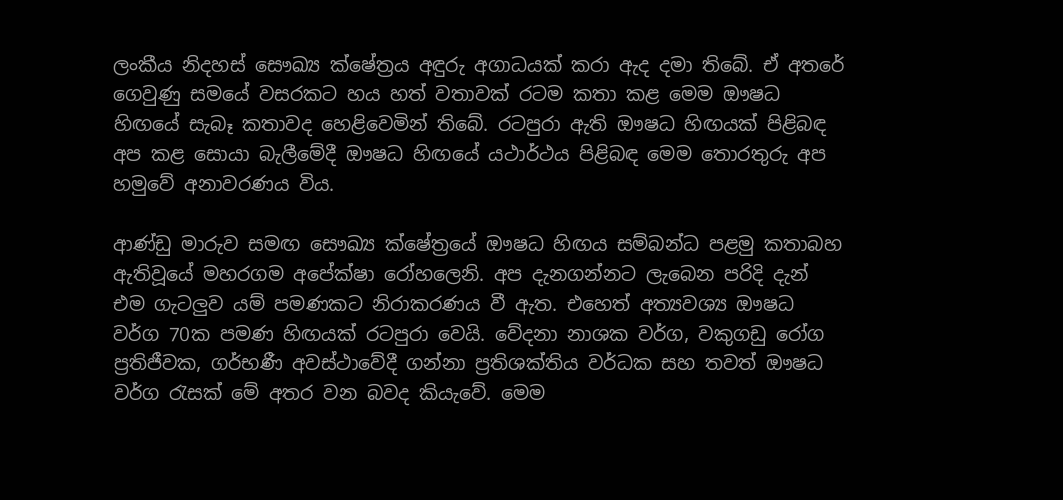ලංකීය නිදහස් සෞඛ්‍ය ක්ෂේත්‍රය අඳුරු අගාධයක් කරා ඇද දමා තිබේ. ඒ අතරේ ගෙවුණු සමයේ වසරකට හය හත් වතාවක් රටම කතා කළ මෙම ඖෂධ හිඟයේ සැබෑ කතාවද හෙළිවෙමින් තිබේ. රටපුරා ඇති ඖෂධ හිඟයක් පිළිබඳ අප කළ සොයා බැලීමේදී ඖෂධ හිඟයේ යථාර්ථය පිළිබඳ මෙම තොරතුරු අප හමුවේ අනාවරණය විය.

ආණ්ඩු මාරුව සමඟ සෞඛ්‍ය ක්ෂේත්‍රයේ ඖෂධ හිඟය සම්බන්ධ පළමු කතාබහ ඇතිවූයේ මහරගම අපේක්ෂා රෝහලෙනි. අප දැනගන්නට ලැබෙන පරිදි දැන් එම ගැටලුව යම් පමණකට නිරාකරණය වී ඇත. එහෙත් අත්‍යවශ්‍ය ඖෂධ වර්ග 70ක පමණ හිඟයක් රටපුරා වෙයි. වේදනා නාශක වර්ග, වකුගඩු රෝග ප්‍රතිජීවක, ගර්භණී අවස්ථාවේදී ගන්නා ප්‍රතිශක්තිය වර්ධක සහ තවත් ඖෂධ වර්ග රැසක් මේ අතර වන බවද කියැවේ. මෙම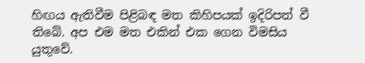හිඟය ඇතිවීම පිළිබඳ මත කිහිපයක් ඉදිරිපත් වී තිබේ. අප එම මත එකින් එක ගෙන විමසිය යුතුවේ.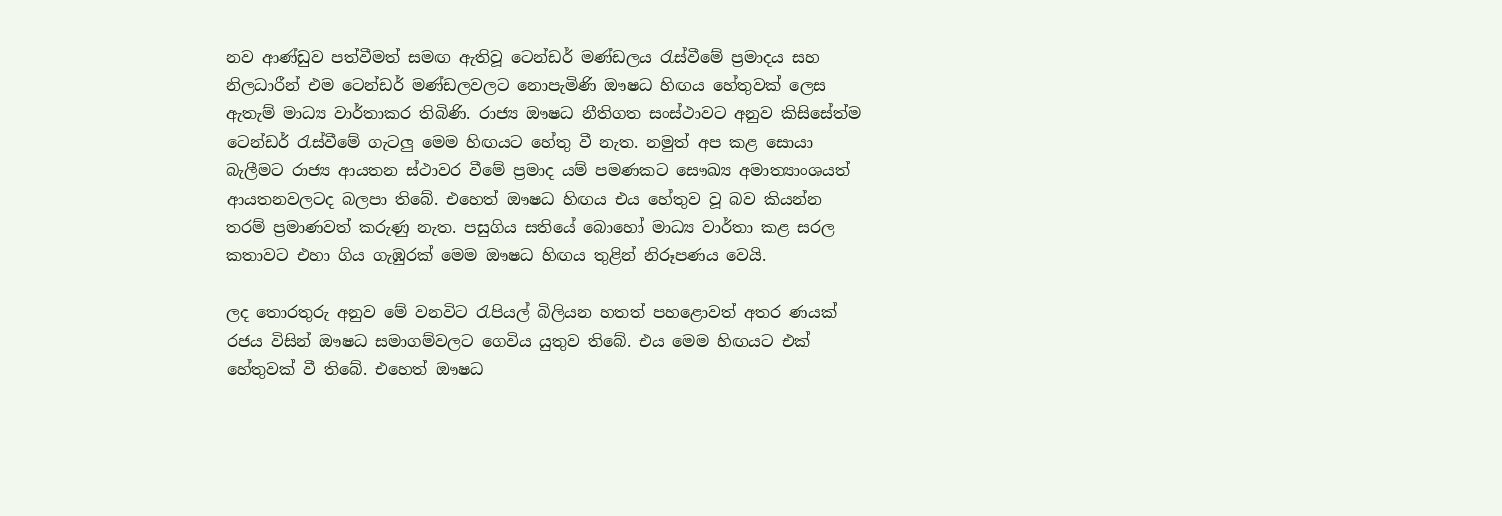නව ආණ්ඩුව පත්වීමත් සමඟ ඇතිවූ ටෙන්ඩර් මණ්ඩලය රැස්වීමේ ප්‍රමාදය සහ නිලධාරීන් එම ටෙන්ඩර් මණ්ඩලවලට නොපැමිණි ඖෂධ හිඟය හේතුවක් ලෙස ඇතැම් මාධ්‍ය වාර්තාකර තිබිණි. රාජ්‍ය ඖෂධ නීතිගත සංස්ථාවට අනුව කිසිසේත්ම ටෙන්ඩර් රැස්වීමේ ගැටලු මෙම හිඟයට හේතු වී නැත. නමුත් අප කළ සොයා බැලීමට රාජ්‍ය ආයතන ස්ථාවර වීමේ ප්‍රමාද යම් පමණකට සෞඛ්‍ය අමාත්‍යාංශයත් ආයතනවලටද බලපා තිබේ. එහෙත් ඖෂධ හිඟය එය හේතුව වූ බව කියන්න තරම් ප්‍රමාණවත් කරුණු නැත. පසුගිය සතියේ බොහෝ මාධ්‍ය වාර්තා කළ සරල කතාවට එහා ගිය ගැඹුරක් මෙම ඖෂධ හිඟය තුළින් නිරූපණය වෙයි.

ලද තොරතුරු අනුව මේ වනවිට රැපියල් බිලියන හතත් පහළොවත් අතර ණයක් රජය විසින් ඖෂධ සමාගම්වලට ගෙවිය යුතුව තිබේ. එය මෙම හිඟයට එක් හේතුවක් වී තිබේ. එහෙත් ඖෂධ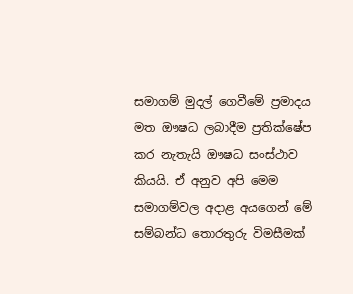සමාගම් මුදල් ගෙවීමේ ප්‍රමාදය මත ඖෂධ ලබාදීම ප්‍රතික්ෂේප කර නැතැයි ඖෂධ සංස්ථාව කියයි. ඒ අනුව අපි මෙම  සමාගම්වල අදාළ අයගෙන් මේ සම්බන්ධ තොරතුරු විමසීමක්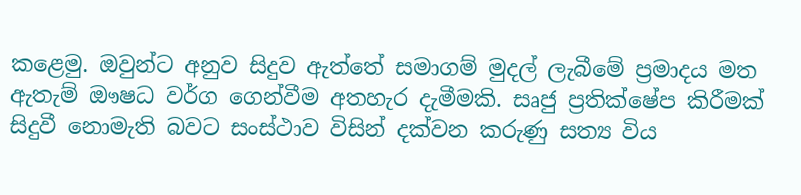කළෙමු. ඔවුන්ට අනුව සිදුව ඇත්තේ සමාගම් මුදල් ලැබීමේ ප්‍රමාදය මත ඇතැම් ඖෂධ වර්ග ගෙන්වීම අතහැර දැමීමකි. සෘජු ප්‍රතික්ෂේප කිරීමක් සිදුවී නොමැති බවට සංස්ථාව විසින් දක්වන කරුණු සත්‍ය විය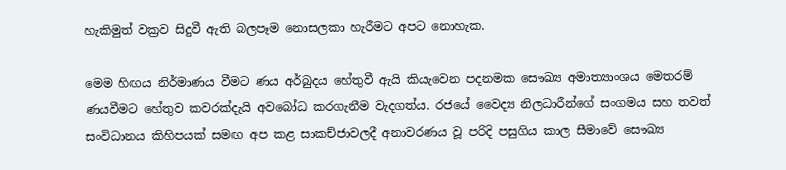හැකිමුත් වක්‍රව සිදුවී ඇති බලපෑම නොසලකා හැරීමට අපට නොහැක.

මෙම හිඟය නිර්මාණය වීමට ණය අර්බුදය හේතුවී ඇයි කියැවෙන පදනමක සෞඛ්‍ය අමාත්‍යාංශය මෙතරම් ණයවීමට හේතුව කවරක්දැයි අවබෝධ කරගැනීම වැදගත්ය. රජයේ වෛද්‍ය නිලධාරීන්ගේ සංගමය සහ තවත් සංවිධානය කිහිපයක් සමඟ අප කළ සාකච්ජාවලදී අනාවරණය වූ පරිදි පසුගිය කාල සීමාවේ සෞඛ්‍ය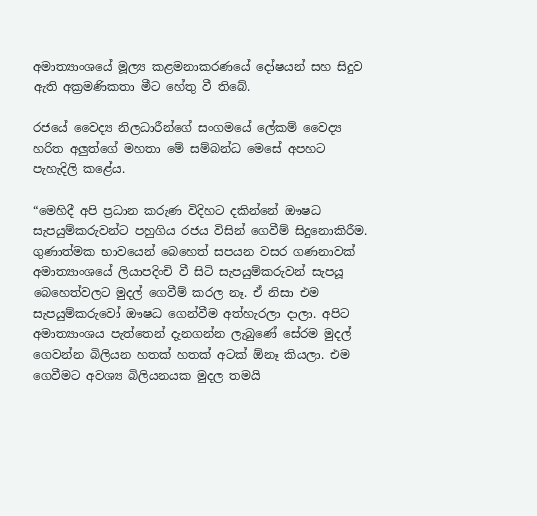අමාත්‍යාංශයේ මූල්‍ය කළමනාකරණයේ දෝෂයන් සහ සිදුව ඇති අක්‍රමණිකතා මීට හේතු වී තිබේ.

රජයේ වෛද්‍ය නිලධාරීන්ගේ සංගමයේ ලේකම් වෛද්‍ය හරිත අලුත්ගේ මහතා මේ සම්බන්ධ මෙසේ අපහට පැහැදිලි කළේය.

“මෙහිදී අපි ප්‍රධාන කරුණ විදිහට දකින්නේ ඖෂධ සැපයුම්කරුවන්ට පහුගිය රජය විසින් ගෙවීම් සිදුනොකිරීම. ගුණාත්මක භාවයෙන් බෙහෙත් සපයන වසර ගණනාවක් අමාත්‍යාංශයේ ලියාපදිංචි වී සිටි සැපයුම්කරුවන් සැපයූ බෙහෙත්වලට මුදල් ගෙවීම් කරල නෑ. ඒ නිසා එම සැපයුම්කරුවෝ ඖෂධ ගෙන්වීම අත්හැරලා දාලා. අපිට අමාත්‍යාංශය පැත්තෙන් දැනගන්න ලැබුණේ සේරම මුදල් ගෙවන්න බිලියන හතක් හතක් අටක් ඕනෑ කියලා. එම ගෙවීමට අවශ්‍ය බිලියනයක මුදල තමයි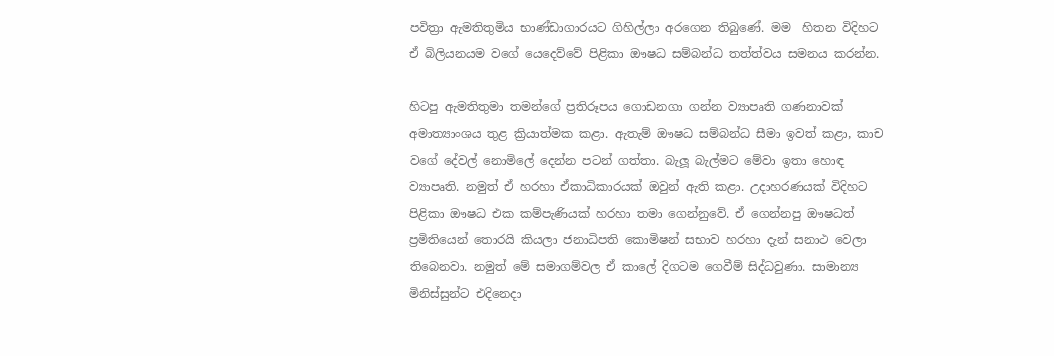පවිත්‍රා ඇමතිතුමිය භාණ්ඩාගාරයට ගිහිල්ලා අරගෙන තිබුණේ. මම  හිතන විදිහට ඒ බිලියනයම වගේ යෙදෙව්වේ පිළිකා ඖෂධ සම්බන්ධ තත්ත්වය සමනය කරන්න.

හිටපු ඇමතිතුමා තමන්ගේ ප්‍රතිරූපය ගොඩනගා ගන්න ව්‍යාපෘති ගණනාවක් අමාත්‍යාංශය තුළ ක්‍රියාත්මක කළා. ඇතැම් ඖෂධ සම්බන්ධ සීමා ඉවත් කළා, කාච වගේ දේවල් නොමිලේ දෙන්න පටන් ගත්තා. බැලූ බැල්මට මේවා ඉතා හොඳ ව්‍යාපෘති. නමුත් ඒ හරහා ඒකාධිකාරයක් ඔවුන් ඇති කළා. උදාහරණයක් විදිහට පිළිකා ඖෂධ එක කම්පැණියක් හරහා තමා ගෙන්නුවේ. ඒ ගෙන්නපු ඖෂධත් ප්‍රමිතියෙන් තොරයි කියලා ජනාධිපති කොමිෂන් සභාව හරහා දැන් සනාථ වෙලා තිබෙනවා. නමුත් මේ සමාගම්වල ඒ කාලේ දිගටම ගෙවීම් සිද්ධවුණා. සාමාන්‍ය මිනිස්සුන්‍ට එදිනෙදා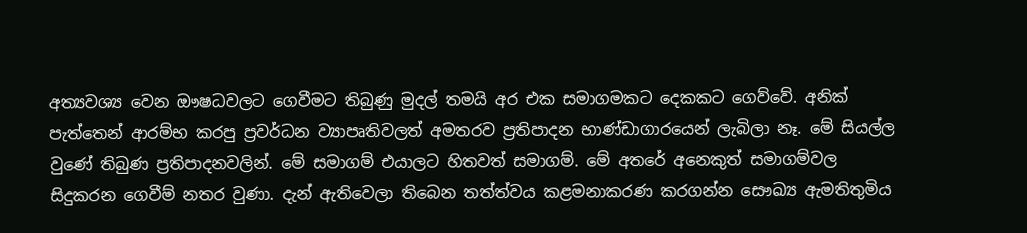අත්‍යවශ්‍ය වෙන ඖෂධවලට ගෙවීමට තිබුණු මුදල් තමයි අර එක සමාගමකට දෙකකට ගෙව්වේ. අනික් පැත්තෙන් ආරම්භ කරපු ප්‍රවර්ධන ව්‍යාපෘතිවලත් අමතරව ප්‍රතිපාදන භාණ්ඩාගාරයෙන් ලැබිලා නෑ. මේ සියල්ල වුණේ තිබුණ ප්‍රතිපාදනවලින්. මේ සමාගම් එයාලට හිතවත් සමාගම්. මේ අතරේ අනෙකුත් සමාගම්වල සිදුකරන ගෙවීම් නතර වුණා. දැන් ඇතිවෙලා තිබෙන තත්ත්වය කළමනාකරණ කරගන්න සෞඛ්‍ය ඇමතිතුමිය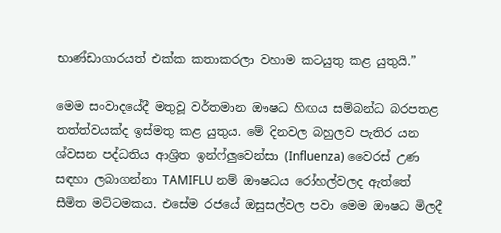භාණ්ඩාගාරයත් එක්ක කතාකරලා වහාම කටයුතු කළ යුතුයි.”

මෙම සංවාදයේදී මතුවූ වර්තමාන ඖෂධ හිඟය සම්බන්ධ බරපතළ තත්ත්වයක්ද ඉස්මතු කළ යුතුය. මේ දිනවල බහුලව පැතිර යන ශ්වසන පද්ධතිය ආශ්‍රිත ඉන්ෆ්ලුවෙන්සා (Influenza) වෛරස් උණ සඳහා ලබාගන්නා TAMIFLU නම් ඖෂධය රෝහල්වලද ඇත්තේ සීමිත මට්ටමකය. එසේම රජයේ ඔසුසල්වල පවා මෙම ඖෂධ මිලදී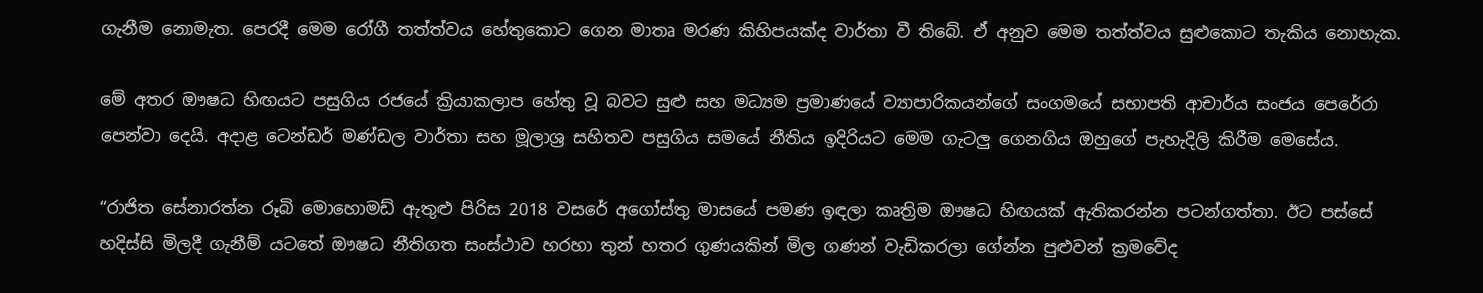ගැනීම නොමැත. පෙරදී මෙම රෝගී තත්ත්වය හේතුකොට ගෙන මාතෘ මරණ කිහිපයක්ද වාර්තා වී තිබේ. ඒ අනුව මෙම තත්ත්වය සුළුකොට තැකිය නොහැක.

මේ අතර ඖෂධ හිඟයට පසුගිය රජයේ ක්‍රියාකලාප හේතු වූ බවට සුළු සහ මධ්‍යම ප්‍රමාණයේ ව්‍යාපාරිකයන්ගේ සංගමයේ සභාපති ආචාර්ය සංජය පෙරේරා පෙන්වා දෙයි. අදාළ ටෙන්ඩර් මණ්ඩල වාර්තා සහ මූලාශ්‍ර සහිතව පසුගිය සමයේ නීතිය ඉදිරියට මෙම ගැටලු ගෙනගිය ඔහුගේ පැහැදිලි කිරීම මෙසේය.

“රාජිත සේනාරත්න රූබි මොහොමඩ් ඇතුළු පිරිස 2018 වසරේ අගෝස්තු මාසයේ පමණ ඉඳලා කෘත්‍රිම ඖෂධ හිඟයක් ඇතිකරන්න පටන්ගත්තා. ඊට පස්සේ හදිස්සි මිලදී ගැනීම් යටතේ ඖෂධ නීතිගත සංස්ථාව හරහා තුන් හතර ගුණයකින් මිල ගණන් වැඩිකරලා ගේන්න පුළුවන් ක්‍රමවේද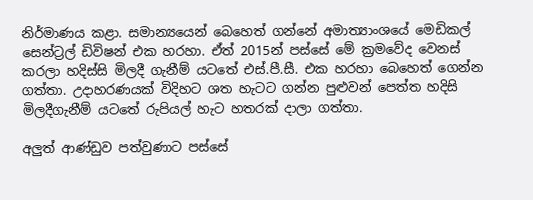නිර්මාණය කළා. සමාන්‍යයෙන් බෙහෙත් ගන්නේ අමාත්‍යාංශයේ මෙඩිකල් සෙන්ට්‍රල් ඩිවිෂන් එක හරහා. ඒත් 2015න් පස්සේ මේ ක්‍රමවේද වෙනස් කරලා හදිස්සි මිලදී ගැනීම් යටතේ එස්.පී.සී. එක හරහා බෙහෙත් ගෙන්න ගත්තා. උදාහරණයක් විදිහට ශත හැටට ගන්න පුළුවන් පෙත්ත හදිසි මිලදීගැනීම් යටතේ රුපියල් හැට හතරක් දාලා ගත්තා.

අලුත් ආණ්ඩුව පත්වුණාට පස්සේ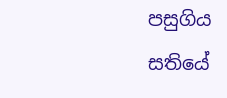පසුගිය සතියේ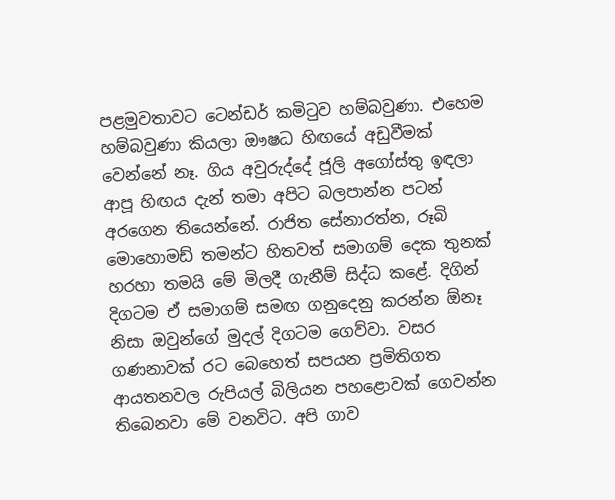පළමුවතාවට ටෙන්ඩර් කමිටුව හම්බවුණා. එහෙම හම්බවුණා කියලා ඖෂධ හිඟයේ අඩුවීමක් වෙන්නේ නෑ. ගිය අවුරුද්දේ ජූලි අගෝස්තු ඉඳලා ආපූ හිඟය දැන් තමා අපිට බලපාන්න පටන් අරගෙන තියෙන්නේ. රාජිත සේනාරත්න, රූබි මොහොමඩ් තමන්ට හිතවත් සමාගම් දෙක තුනක් හරහා තමයි මේ මිලදී ගැනීම් සිද්ධ කළේ. දිගින් දිගටම ඒ සමාගම් සමඟ ගනුදෙනු කරන්න ඕනෑ නිසා ඔවුන්ගේ මුදල් දිගටම ගෙව්වා. වසර ගණනාවක් රට බෙහෙත් සපයන ප්‍රමිතිගත ආයතනවල රුපියල් බිලියන පහළොවක් ගෙවන්න තිබෙනවා මේ වනවිට. අපි ගාව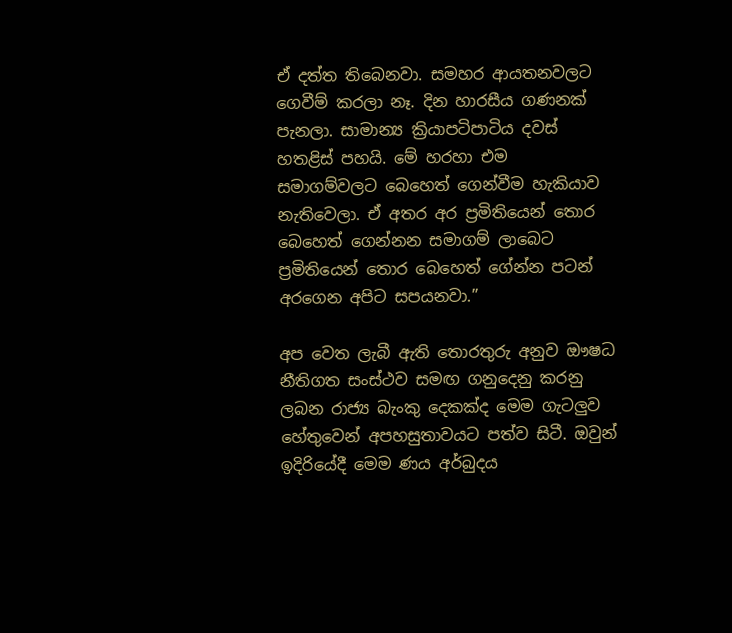ඒ දත්ත තිබෙනවා. සමහර ආයතනවලට ගෙවීම් කරලා නෑ. දින හාරසීය ගණනක් පැනලා. සාමාන්‍ය ක්‍රියාපටිපාටිය දවස් හතළිස් පහයි. මේ හරහා එම සමාගම්වලට බෙහෙත් ගෙන්වීම හැකියාව නැතිවෙලා. ඒ අතර අර ප්‍රමිතියෙන් තොර බෙහෙත් ගෙන්නන සමාගම් ලාබෙට ප්‍රමිතියෙන් තොර බෙහෙත් ගේන්න පටන් අරගෙන අපිට සපයනවා.”

අප වෙත ලැබී ඇති තොරතුරු අනුව ඖෂධ නීතිගත සංස්ථව සමඟ ගනුදෙනු කරනු ලබන රාජ්‍ය බැංකු දෙකක්ද මෙම ගැටලුව හේතුවෙන් අපහසුතාවයට පත්ව සිටී. ඔවුන් ඉදිරියේදී මෙම ණය අර්බුදය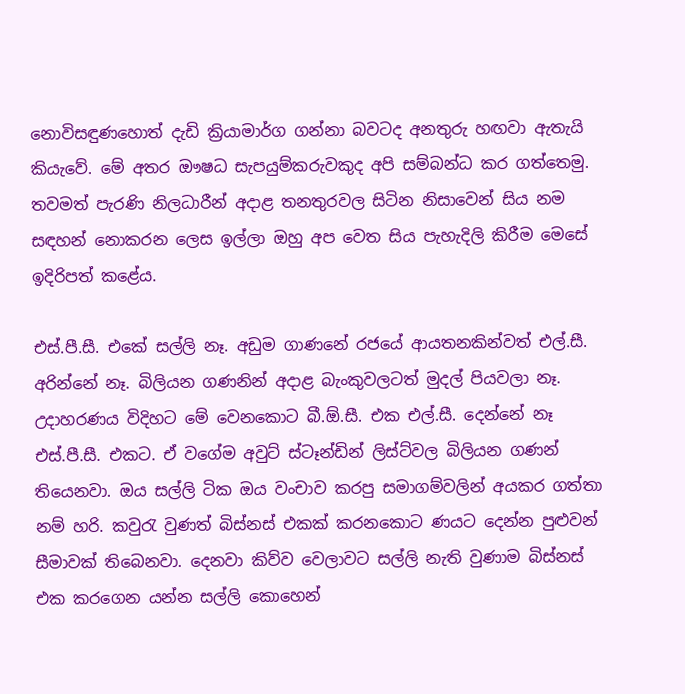නොවිසඳුණහොත් දැඩි ක්‍රියාමාර්ග ගන්නා බවටද අනතුරු හඟවා ඇතැයි කියැවේ. මේ අතර ඖෂධ සැපයුම්කරුවකුද අපි සම්බන්ධ කර ගත්තෙමු. තවමත් පැරණි නිලධාරීන් අදාළ තනතුරවල සිටින නිසාවෙන් සිය නම සඳහන් නොකරන ලෙස ඉල්ලා ඔහු අප වෙත සිය පැහැදිලි කිරීම මෙසේ ඉදිරිපත් කළේය.

එස්.පී.සී. එකේ සල්ලි නෑ. අඩුම ගාණනේ රජයේ ආයතනකින්වත් එල්.සී. අරින්නේ නෑ. බිලියන ගණනින් අදාළ බැංකුවලටත් මුදල් පියවලා නෑ. උදාහරණය විදිහට මේ වෙනකොට බී.ඕ.සී. එක එල්.සී. දෙන්නේ නෑ එස්.පී.සී. එකට. ඒ වගේම අවුට් ස්ටෑන්ඩින් ලිස්ට්වල බිලියන ගණන් තියෙනවා. ඔය සල්ලි ටික ඔය වංචාව කරපු සමාගම්වලින් අයකර ගත්තා නම් හරි. කවුරැ වුණත් බිස්නස් එකක් කරනකොට ණයට දෙන්න පුළුවන් සීමාවක් තිබෙනවා. දෙනවා කිව්ව වෙලාවට සල්ලි නැති වුණාම බිස්නස් එක කරගෙන යන්න සල්ලි කොහෙන්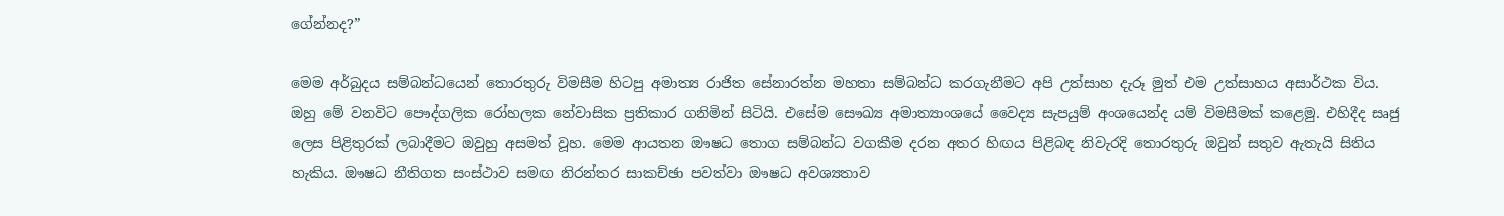ගේන්නද?”

මෙම අර්බුදය සම්බන්ධයෙන් තොරතුරු විමසීම හිටපු අමාත්‍ය රාජිත සේනාරත්න මහතා සම්බන්ධ කරගැනීමට අපි උත්සාහ දැරූ මුත් එම උත්සාහය අසාර්ථක විය. ඔහු මේ වනවිට පෞද්ගලික රෝහලක නේවාසික ප්‍රතිකාර ගනිමින් සිටියි. එසේම සෞඛ්‍ය අමාත්‍යාංශයේ වෛද්‍ය සැපයුම් අංශයෙන්ද යම් විමසීමක් කළෙමු. එහිදීද සෘජු ලෙස පිළිතුරක් ලබාදීමට ඔවුහු අසමත් වූහ. මෙම ආයතන ඖෂධ තොග සම්බන්ධ වගකීම දරන අතර හිඟය පිළිබඳ නිවැරදි තොරතුරු ඔවුන් සතුව ඇතැයි සිතිය හැකිය. ඖෂධ නීතිගත සංස්ථාව සමඟ නිරන්තර සාකච්ඡා පවත්වා ඖෂධ අවශ්‍යතාව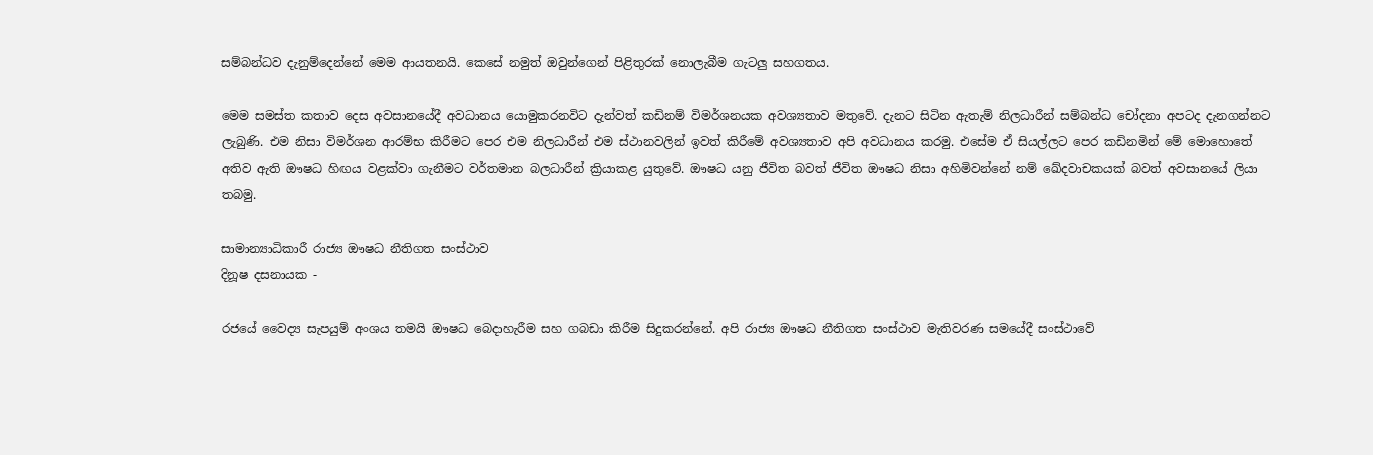සම්බන්ධව දැනුම්දෙන්නේ මෙම ආයතනයි. කෙසේ නමුත් ඔවුන්ගෙන් පිළිතුරක් නොලැබීම ගැටලු සහගතය.

මෙම සමස්ත කතාව දෙස අවසානයේදී අවධානය යොමුකරනවිට දැන්වත් කඩිනම් විමර්ශනයක අවශ්‍යතාව මතුවේ. දැනට සිටින ඇතැම් නිලධාරීන් සම්බන්ධ චෝදනා අපටද දැනගන්නට ලැබුණි. එම නිසා විමර්ශන ආරම්භ කිරීමට පෙර එම නිලධාරීන් එම ස්ථානවලින් ඉවත් කිරීමේ අවශ්‍යතාව අපි අවධානය කරමු. එසේම ඒ සියල්ලට පෙර කඩිනමින් මේ මොහොතේ අතිව ඇති ඖෂධ හිඟය වළක්වා ගැනීමට වර්තමාන බලධාරීන් ක්‍රියාකළ යුතුවේ. ඖෂධ යනු ජීවිත බවත් ජීවිත ඖෂධ නිසා අහිමිවන්නේ නම් ඛේදවාචකයක් බවත් අවසානයේ ලියා තබමු.

සාමාන්‍යාධිකාරී රාජ්‍ය ඖෂධ නීතිගත සංස්ථාව
දිනූෂ දසනායක -

රජයේ වෛද්‍ය සැපයුම් අංශය තමයි ඖෂධ බෙදාහැරීම සහ ගබඩා කිරීම සිදුකරන්නේ. අපි රාජ්‍ය ඖෂධ නීතිගත සංස්ථාව මැතිවරණ සමයේදී සංස්ථාවේ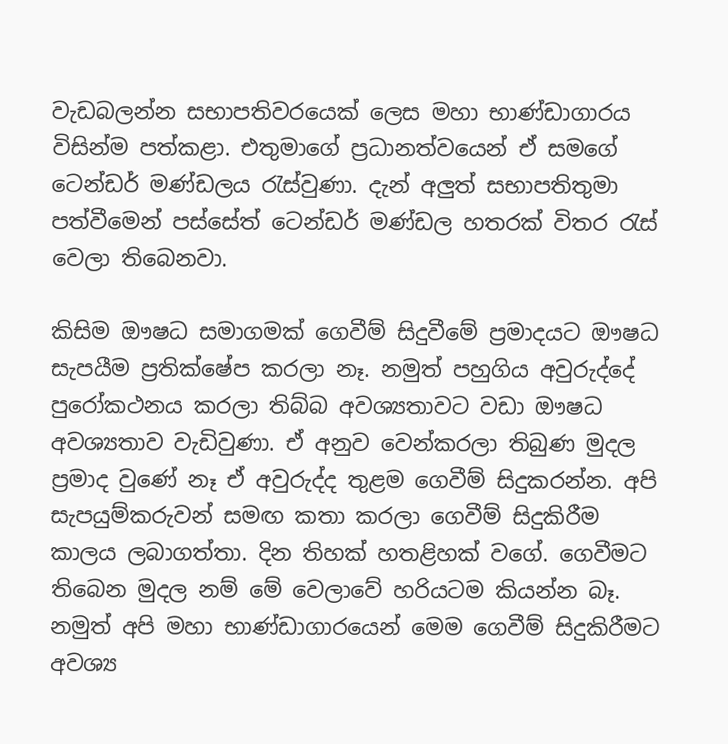වැඩබලන්න සභාපතිවරයෙක් ලෙස මහා භාණ්ඩාගාරය විසින්ම පත්කළා. එතුමාගේ ප්‍රධානත්වයෙන් ඒ සමගේ ටෙන්ඩර් මණ්ඩලය රැස්වුණා. දැන් අලුත් සභාපතිතුමා පත්වීමෙන් පස්සේත් ටෙන්ඩර් මණ්ඩල හතරක් විතර රැස් වෙලා තිබෙනවා.

කිසිම ඖෂධ සමාගමක් ගෙවීම් සිදුවීමේ ප්‍රමාදයට ඖෂධ සැපයීම ප්‍රතික්ෂේප කරලා නෑ. නමුත් පහුගිය අවුරුද්දේ පුරෝකථනය කරලා තිබ්බ අවශ්‍යතාවට වඩා ඖෂධ අවශ්‍යතාව වැඩිවුණා. ඒ අනුව වෙන්කරලා තිබුණ මුදල ප්‍රමාද වුණේ නෑ ඒ අවුරුද්ද තුළම ගෙවීම් සිදුකරන්න. අපි සැපයුම්කරුවන් සමඟ කතා කරලා ගෙවීම් සිදුකිරීම කාලය ලබාගත්තා. දින තිහක් හතළිහක් වගේ. ගෙවීමට තිබෙන මුදල නම් මේ වෙලාවේ හරියටම කියන්න බෑ. නමුත් අපි මහා භාණ්ඩාගාරයෙන් මෙම ගෙවීම් සිදුකිරීමට අවශ්‍ය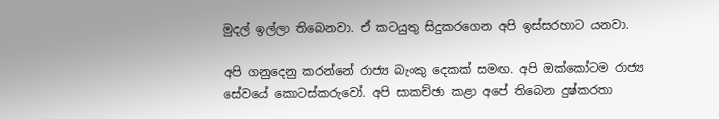මුදල් ඉල්ලා තිබෙනවා. ඒ කටයුතු සිදුකරගෙන අපි ඉස්සරහාට යනවා.

අපි ගනුදෙනු කරන්නේ රාජ්‍ය බැංකු දෙකක් සමඟ. අපි ඔක්කෝටම රාජ්‍ය සේවයේ කොටස්කරුවෝ. අපි සාකච්ඡා කළා අපේ තිබෙන දුෂ්කරතා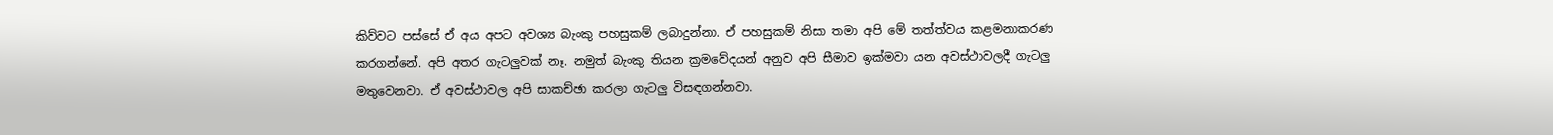කිව්වට පස්සේ ඒ අය අපට අවශ්‍ය බැංකු පහසුකම් ලබාදුන්නා. ඒ පහසුකම් නිසා තමා අපි මේ තත්ත්වය කළමනාකරණ කරගන්නේ. අපි අතර ගැටලුවක් නෑ. නමුත් බැංකු තියන ක්‍රමවේදයන් අනුව අපි සීමාව ඉක්මවා යන අවස්ථාවලදී ගැටලු මතුවෙනවා. ඒ අවස්ථාවල අපි සාකච්ඡා කරලා ගැටලු විසඳගන්නවා.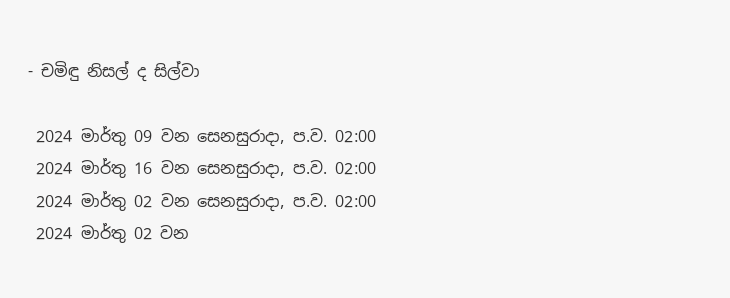- චමිඳු නිසල් ද සිල්වා

 2024 මාර්තු 09 වන සෙනසුරාදා, ප.ව. 02:00
 2024 මාර්තු 16 වන සෙනසුරාදා, ප.ව. 02:00
 2024 මාර්තු 02 වන සෙනසුරාදා, ප.ව. 02:00
 2024 මාර්තු 02 වන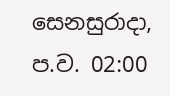සෙනසුරාදා, ප.ව. 02:00